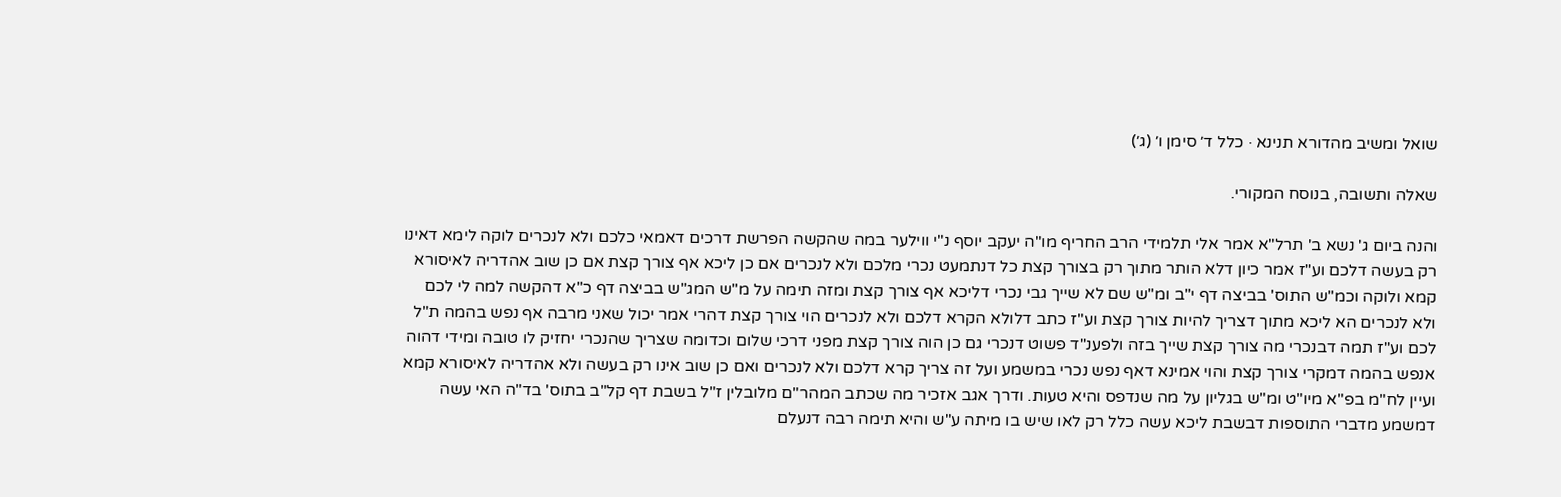שואל ומשיב מהדורא תנינא · כלל ד׳ סימן ו׳ (ג׳)

שאלה ותשובה, בנוסח המקורי.

והנה ביום ג' נשא ב' תרל"א אמר אלי תלמידי הרב החריף מו"ה יעקב יוסף נ"י ווילער במה שהקשה הפרשת דרכים דאמאי כלכם ולא לנכרים לוקה לימא דאינו רק בעשה דלכם וע"ז אמר כיון דלא הותר מתוך רק בצורך קצת כל דנתמעט נכרי מלכם ולא לנכרים אם כן ליכא אף צורך קצת אם כן שוב אהדריה לאיסורא קמא ולוקה וכמ"ש התוס' בביצה דף י"ב ומ"ש שם לא שייך גבי נכרי דליכא אף צורך קצת ומזה תימה על מ"ש המג"ש בביצה דף כ"א דהקשה למה לי לכם ולא לנכרים הא ליכא מתוך דצריך להיות צורך קצת וע"ז כתב דלולא הקרא דלכם ולא לנכרים הוי צורך קצת דהרי אמר יכול שאני מרבה אף נפש בהמה ת"ל לכם וע"ז תמה דבנכרי מה צורך קצת שייך בזה ולפענ"ד פשוט דנכרי גם כן הוה צורך קצת מפני דרכי שלום וכדומה שצריך שהנכרי יחזיק לו טובה ומידי דהוה אנפש בהמה דמקרי צורך קצת והוי אמינא דאף נפש נכרי במשמע ועל זה צריך קרא דלכם ולא לנכרים ואם כן שוב אינו רק בעשה ולא אהדריה לאיסורא קמא ועיין לח"מ בפ"א מיו"ט ומ"ש בגליון על מה שנדפס והיא טעות. ודרך אגב אזכיר מה שכתב המהר"ם מלובלין ז"ל בשבת דף קל"ב בתוס' בד"ה האי עשה דמשמע מדברי התוספות דבשבת ליכא עשה כלל רק לאו שיש בו מיתה ע"ש והיא תימה רבה דנעלם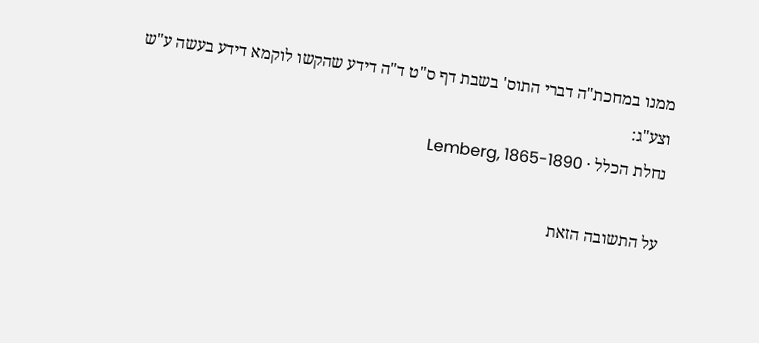ממנו במחכת"ה דברי התוס' בשבת דף ס"ט ד"ה דידע שהקשו לוקמא דידע בעשה ע"ש וצע"ג:
נחלת הכלל · Lemberg, 1865-1890

על התשובה הזאת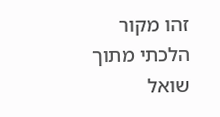זהו מקור הלכתי מתוך שואל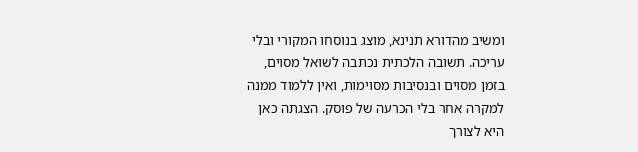ומשיב מהדורא תנינא, מוצג בנוסחו המקורי ובלי עריכה. תשובה הלכתית נכתבה לשואל מסוים, בזמן מסוים ובנסיבות מסוימות, ואין ללמוד ממנה למקרה אחר בלי הכרעה של פוסק. הצגתה כאן היא לצורך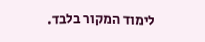לימוד המקור בלבד.